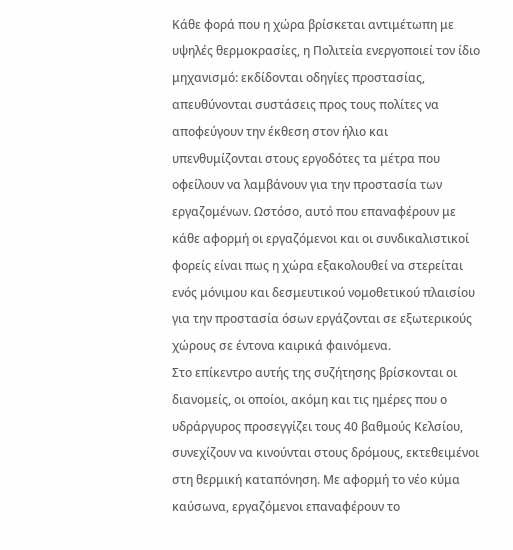Κάθε φορά που η χώρα βρίσκεται αντιμέτωπη με υψηλές θερμοκρασίες, η Πολιτεία ενεργοποιεί τον ίδιο μηχανισμό: εκδίδονται οδηγίες προστασίας, απευθύνονται συστάσεις προς τους πολίτες να αποφεύγουν την έκθεση στον ήλιο και υπενθυμίζονται στους εργοδότες τα μέτρα που οφείλουν να λαμβάνουν για την προστασία των εργαζομένων. Ωστόσο, αυτό που επαναφέρουν με κάθε αφορμή οι εργαζόμενοι και οι συνδικαλιστικοί φορείς είναι πως η χώρα εξακολουθεί να στερείται ενός μόνιμου και δεσμευτικού νομοθετικού πλαισίου για την προστασία όσων εργάζονται σε εξωτερικούς χώρους σε έντονα καιρικά φαινόμενα.
Στο επίκεντρο αυτής της συζήτησης βρίσκονται οι διανομείς, οι οποίοι, ακόμη και τις ημέρες που ο υδράργυρος προσεγγίζει τους 40 βαθμούς Κελσίου, συνεχίζουν να κινούνται στους δρόμους, εκτεθειμένοι στη θερμική καταπόνηση. Με αφορμή το νέο κύμα καύσωνα, εργαζόμενοι επαναφέρουν το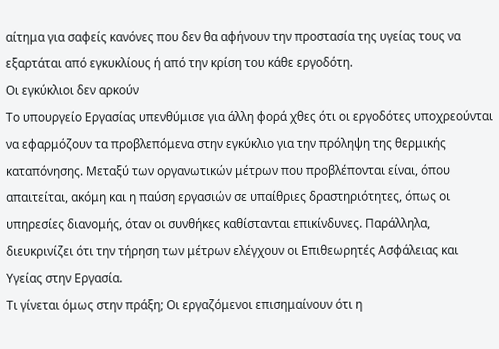αίτημα για σαφείς κανόνες που δεν θα αφήνουν την προστασία της υγείας τους να εξαρτάται από εγκυκλίους ή από την κρίση του κάθε εργοδότη.
Οι εγκύκλιοι δεν αρκούν
Το υπουργείο Εργασίας υπενθύμισε για άλλη φορά χθες ότι οι εργοδότες υποχρεούνται να εφαρμόζουν τα προβλεπόμενα στην εγκύκλιο για την πρόληψη της θερμικής καταπόνησης. Μεταξύ των οργανωτικών μέτρων που προβλέπονται είναι, όπου απαιτείται, ακόμη και η παύση εργασιών σε υπαίθριες δραστηριότητες, όπως οι υπηρεσίες διανομής, όταν οι συνθήκες καθίστανται επικίνδυνες. Παράλληλα, διευκρινίζει ότι την τήρηση των μέτρων ελέγχουν οι Επιθεωρητές Ασφάλειας και Υγείας στην Εργασία.
Τι γίνεται όμως στην πράξη; Οι εργαζόμενοι επισημαίνουν ότι η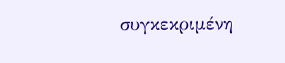συγκεκριμένη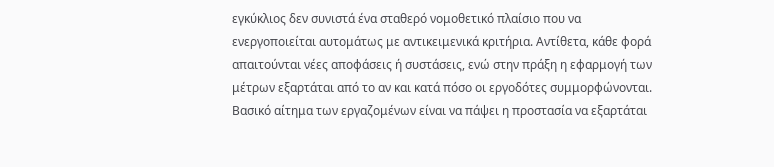εγκύκλιος δεν συνιστά ένα σταθερό νομοθετικό πλαίσιο που να ενεργοποιείται αυτομάτως με αντικειμενικά κριτήρια. Αντίθετα, κάθε φορά απαιτούνται νέες αποφάσεις ή συστάσεις, ενώ στην πράξη η εφαρμογή των μέτρων εξαρτάται από το αν και κατά πόσο οι εργοδότες συμμορφώνονται. Βασικό αίτημα των εργαζομένων είναι να πάψει η προστασία να εξαρτάται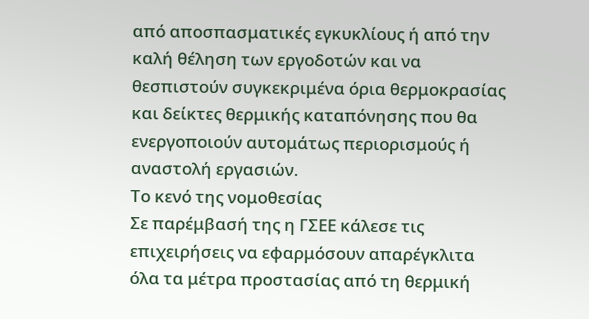από αποσπασματικές εγκυκλίους ή από την καλή θέληση των εργοδοτών και να θεσπιστούν συγκεκριμένα όρια θερμοκρασίας και δείκτες θερμικής καταπόνησης που θα ενεργοποιούν αυτομάτως περιορισμούς ή αναστολή εργασιών.
Το κενό της νομοθεσίας
Σε παρέμβασή της η ΓΣΕΕ κάλεσε τις επιχειρήσεις να εφαρμόσουν απαρέγκλιτα όλα τα μέτρα προστασίας από τη θερμική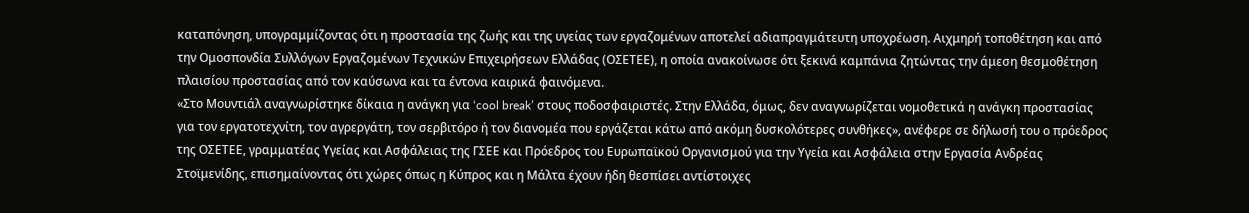καταπόνηση, υπογραμμίζοντας ότι η προστασία της ζωής και της υγείας των εργαζομένων αποτελεί αδιαπραγμάτευτη υποχρέωση. Αιχμηρή τοποθέτηση και από την Ομοσπονδία Συλλόγων Εργαζομένων Τεχνικών Επιχειρήσεων Ελλάδας (ΟΣΕΤΕΕ), η οποία ανακοίνωσε ότι ξεκινά καμπάνια ζητώντας την άμεση θεσμοθέτηση πλαισίου προστασίας από τον καύσωνα και τα έντονα καιρικά φαινόμενα.
«Στο Μουντιάλ αναγνωρίστηκε δίκαια η ανάγκη για ‘cool break’ στους ποδοσφαιριστές. Στην Ελλάδα, όμως, δεν αναγνωρίζεται νομοθετικά η ανάγκη προστασίας για τον εργατοτεχνίτη, τον αγρεργάτη, τον σερβιτόρο ή τον διανομέα που εργάζεται κάτω από ακόμη δυσκολότερες συνθήκες», ανέφερε σε δήλωσή του ο πρόεδρος της ΟΣΕΤΕΕ, γραμματέας Υγείας και Ασφάλειας της ΓΣΕΕ και Πρόεδρος του Ευρωπαϊκού Οργανισμού για την Υγεία και Ασφάλεια στην Εργασία Ανδρέας Στοϊμενίδης, επισημαίνοντας ότι χώρες όπως η Κύπρος και η Μάλτα έχουν ήδη θεσπίσει αντίστοιχες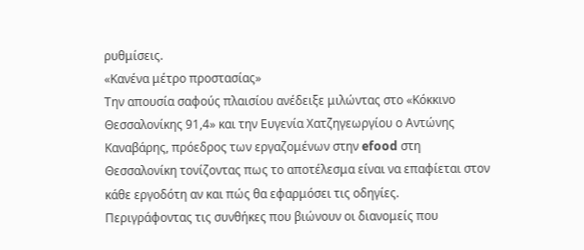ρυθμίσεις.
«Κανένα μέτρο προστασίας»
Την απουσία σαφούς πλαισίου ανέδειξε μιλώντας στο «Κόκκινο Θεσσαλονίκης 91,4» και την Ευγενία Χατζηγεωργίου ο Αντώνης Καναβάρης, πρόεδρος των εργαζομένων στην efood στη Θεσσαλονίκη τονίζοντας πως το αποτέλεσμα είναι να επαφίεται στον κάθε εργοδότη αν και πώς θα εφαρμόσει τις οδηγίες.
Περιγράφοντας τις συνθήκες που βιώνουν οι διανομείς που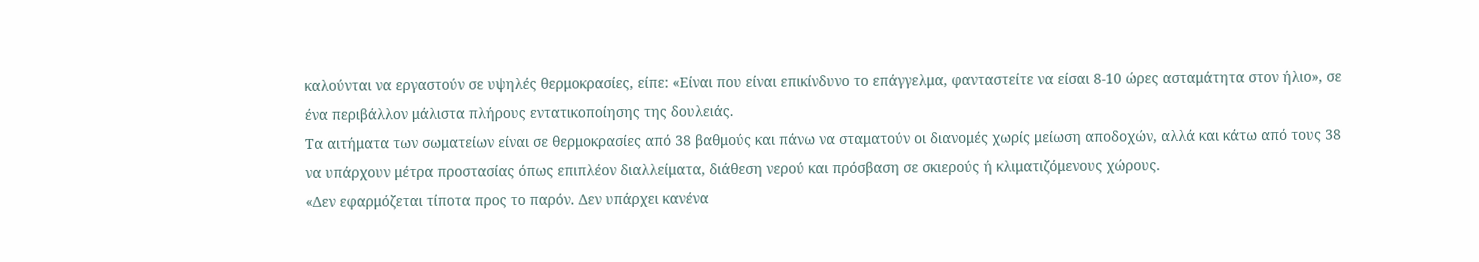καλούνται να εργαστούν σε υψηλές θερμοκρασίες, είπε: «Είναι που είναι επικίνδυνο το επάγγελμα, φανταστείτε να είσαι 8-10 ώρες ασταμάτητα στον ήλιο», σε ένα περιβάλλον μάλιστα πλήρους εντατικοποίησης της δουλειάς.
Τα αιτήματα των σωματείων είναι σε θερμοκρασίες από 38 βαθμούς και πάνω να σταματούν οι διανομές χωρίς μείωση αποδοχών, αλλά και κάτω από τους 38 να υπάρχουν μέτρα προστασίας όπως επιπλέον διαλλείματα, διάθεση νερού και πρόσβαση σε σκιερούς ή κλιματιζόμενους χώρους.
«Δεν εφαρμόζεται τίποτα προς το παρόν. Δεν υπάρχει κανένα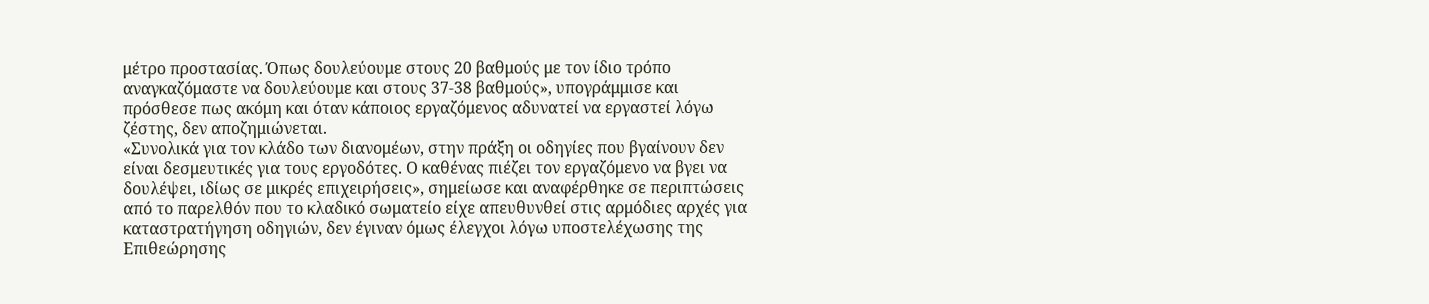μέτρο προστασίας. Όπως δουλεύουμε στους 20 βαθμούς με τον ίδιο τρόπο αναγκαζόμαστε να δουλεύουμε και στους 37-38 βαθμούς», υπογράμμισε και πρόσθεσε πως ακόμη και όταν κάποιος εργαζόμενος αδυνατεί να εργαστεί λόγω ζέστης, δεν αποζημιώνεται.
«Συνολικά για τον κλάδο των διανομέων, στην πράξη οι οδηγίες που βγαίνουν δεν είναι δεσμευτικές για τους εργοδότες. Ο καθένας πιέζει τον εργαζόμενο να βγει να δουλέψει, ιδίως σε μικρές επιχειρήσεις», σημείωσε και αναφέρθηκε σε περιπτώσεις από το παρελθόν που το κλαδικό σωματείο είχε απευθυνθεί στις αρμόδιες αρχές για καταστρατήγηση οδηγιών, δεν έγιναν όμως έλεγχοι λόγω υποστελέχωσης της Επιθεώρησης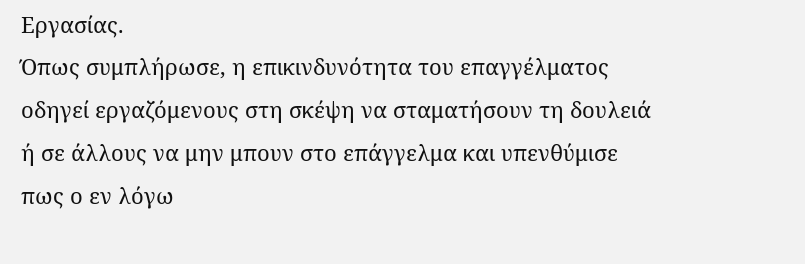Εργασίας.
Όπως συμπλήρωσε, η επικινδυνότητα του επαγγέλματος οδηγεί εργαζόμενους στη σκέψη να σταματήσουν τη δουλειά ή σε άλλους να μην μπουν στο επάγγελμα και υπενθύμισε πως ο εν λόγω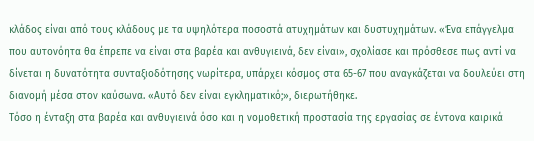κλάδος είναι από τους κλάδους με τα υψηλότερα ποσοστά ατυχημάτων και δυστυχημάτων. «Ένα επάγγελμα που αυτονόητα θα έπρεπε να είναι στα βαρέα και ανθυγιεινά, δεν είναι», σχολίασε και πρόσθεσε πως αντί να δίνεται η δυνατότητα συνταξιοδότησης νωρίτερα, υπάρχει κόσμος στα 65-67 που αναγκάζεται να δουλεύει στη διανομή μέσα στον καύσωνα. «Αυτό δεν είναι εγκληματικό;», διερωτήθηκε.
Τόσο η ένταξη στα βαρέα και ανθυγιεινά όσο και η νομοθετική προστασία της εργασίας σε έντονα καιρικά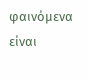φαινόμενα είναι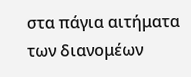στα πάγια αιτήματα των διανομέων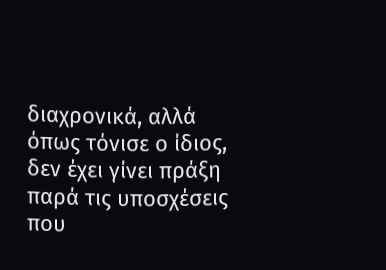διαχρονικά, αλλά όπως τόνισε ο ίδιος, δεν έχει γίνει πράξη παρά τις υποσχέσεις που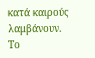κατά καιρούς λαμβάνουν.
Το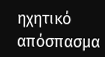ηχητικό απόσπασμα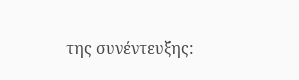της συνέντευξης: